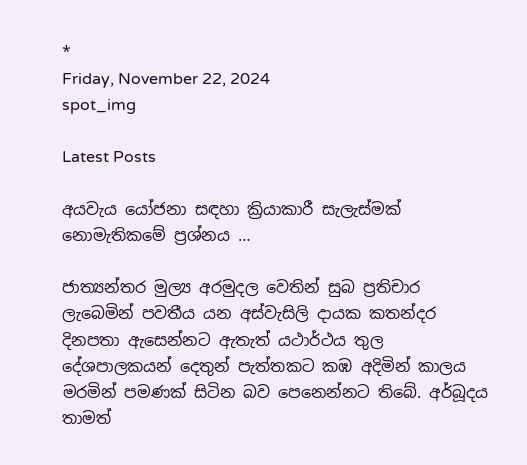*
Friday, November 22, 2024
spot_img

Latest Posts

අයවැය යෝජනා සඳහා ක්‍රියාකාරී සැලැස්මක් නොමැතිකමේ ප්‍රශ්නය …

ජාත්‍යන්තර මුල්‍ය අරමුදල වෙතින් සුබ ප්‍රතිචාර ලැබෙමින් පවතීය යන අස්වැසිලි දායක කතන්දර දිනපතා ඇසෙන්නට ඇතැත් යථාර්ථය තුල දේශපාලකයන් දෙතුන් පැත්තකට කඹ අදිමින් කාලය මරමින් පමණක් සිටින බව පෙනෙන්නට තිබේ. අර්බූදය තාමත්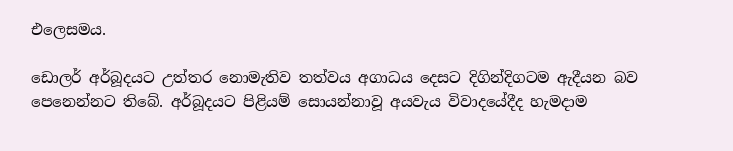එලෙසමය.

ඩොලර් අර්බූදයට උත්තර නොමැතිව තත්වය අගාධය දෙසට දිගින්දිගටම ඇදීයන බව පෙනෙන්නට තිබේ. අර්බූදයට පිළියම් සොයන්නාවූ අයවැය විවාදයේදීද හැමදාම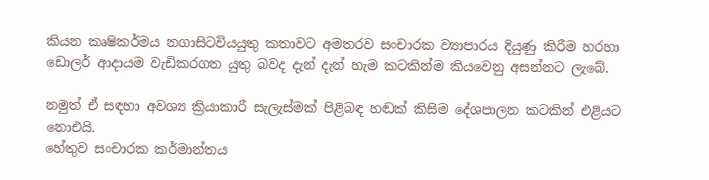කියන කෘෂිකර්මය නගාසිටවියයුතු කතාවට අමතරව සංචාරක ව්‍යාපාරය දියුණු කිරීම හරහා ඩොලර් ආදායම වැඩිකරගත යුතු බවද දැන් දැන් හැම කටකින්ම කියවෙනු අසන්නට ලැබේ.

නමුත් ඒ සඳහා අවශ්‍ය ක්‍රියාකාරී සැලැස්මක් පිළිබඳ හඬක් කිසිම දේශපාලන කටකින් එළියට නොඑයි.
හේතුව සංචාරක කර්මාන්තය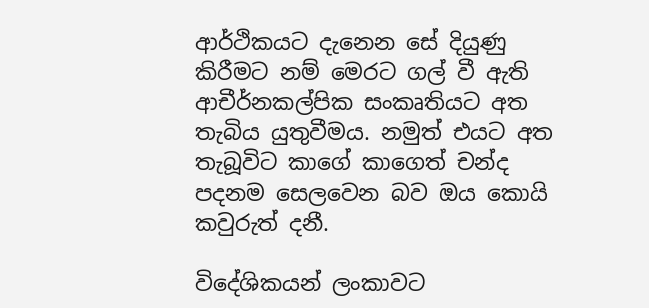ආර්ථිකයට දැනෙන සේ දියුණු කිරීමට නම් මෙරට ගල් වී ඇති ආචීර්නකල්පික සංකෘතියට අත තැබිය යුතුවීමය. නමුත් එයට අත තැබූවිට කාගේ කාගෙත් චන්ද පදනම සෙලවෙන බව ඔය කොයි කවුරුත් දනී.

විදේශිකයන් ලංකාවට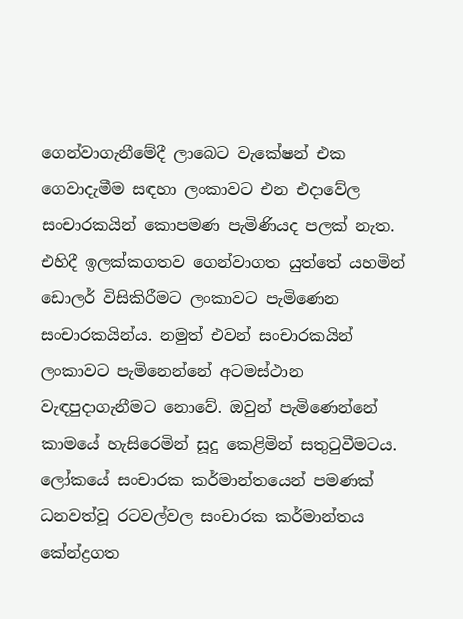ගෙන්වාගැනීමේදී ලාබෙට වැකේෂන් එක ගෙවාදැමීම සඳහා ලංකාවට එන එදාවේල සංචාරකයින් කොපමණ පැමිණියද පලක් නැත. එහිදී ඉලක්කගතව ගෙන්වාගත යුත්තේ යහමින් ඩොලර් විසිකිරීමට ලංකාවට පැමිණෙන සංචාරකයින්ය. නමුත් එවන් සංචාරකයින් ලංකාවට පැමිනෙන්නේ අටමස්ථාන වැඳපුදාගැනීමට නොවේ. ඔවුන් පැමිණෙන්නේ කාමයේ හැසිරෙමින් සූදු කෙළිමින් සතුටුවීමටය. ලෝකයේ සංචාරක කර්මාන්තයෙන් පමණක් ධනවත්වූ රටවල්වල සංචාරක කර්මාන්තය කේන්ද්‍රගත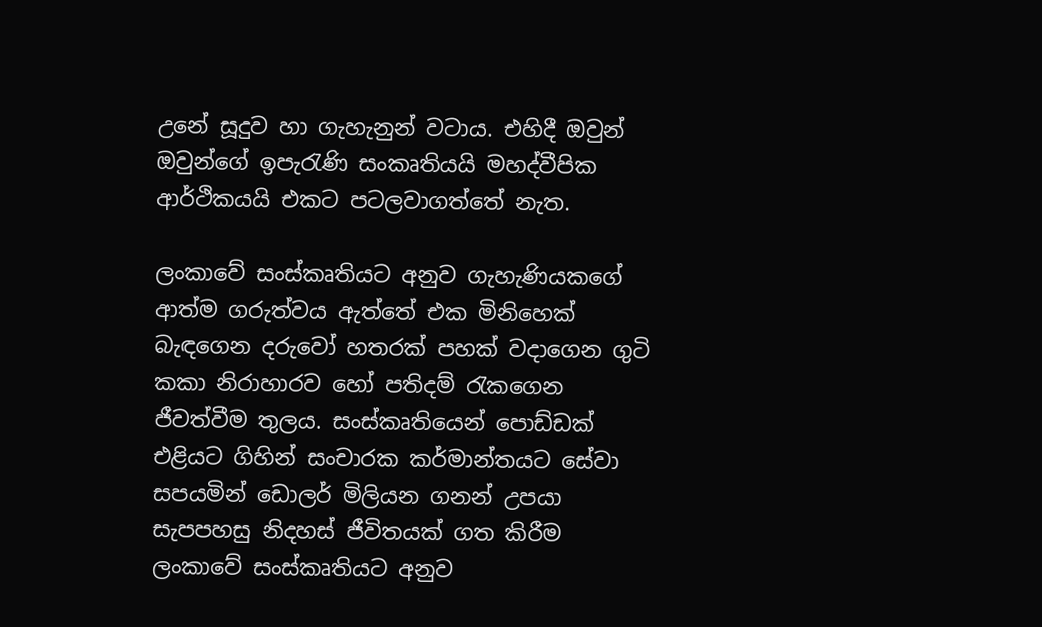උනේ සූදුව හා ගැහැනුන් වටාය. එහිදී ඔවුන් ඔවුන්ගේ ඉපැරැණි සංකෘතියයි මහද්වීපික ආර්ථිකයයි එකට පටලවාගත්තේ නැත.

ලංකාවේ සංස්කෘතියට අනුව ගැහැණියකගේ ආත්ම ගරුත්වය ඇත්තේ එක මිනිහෙක් බැඳගෙන දරුවෝ හතරක් පහක් වදාගෙන ගුටි කකා නිරාහාරව හෝ පතිදම් රැකගෙන ජීවත්වීම තුලය. සංස්කෘතියෙන් පොඩ්ඩක් එළියට ගිහින් සංචාරක කර්මාන්තයට සේවා සපයමින් ඩොලර් මිලියන ගනන් උපයා සැපපහසු නිදහස් ජීවිතයක් ගත කිරීම ලංකාවේ සංස්කෘතියට අනුව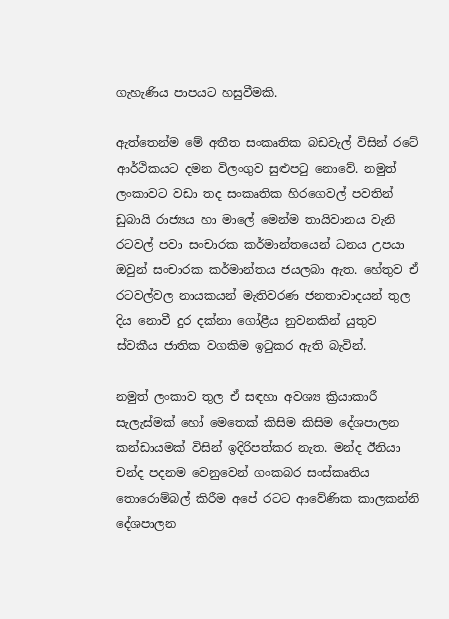ගැහැණිය පාපයට හසුවීමකි.

ඇත්තෙන්ම මේ අතීත සංකෘතික බඩවැල් විසින් රටේ ආර්ථිකයට දමන විලංගුව සුළුපටු නොවේ. නමුත් ලංකාවට වඩා තද සංකෘතික හිරගෙවල් පවතින් ඩුබායි රාජ්‍යය හා මාලේ මෙන්ම තායිවානය වැනි රටවල් පවා සංචාරක කර්මාන්තයෙන් ධනය උපයා ඔවුන් සංචාරක කර්මාන්තය ජයලබා ඇත. හේතුව ඒ රටවල්වල නායකයන් මැතිවරණ ජනතාවාදයන් තුල දිය නොවී දුර දක්නා ගෝළීය නුවනකින් යුතුව ස්වකීය ජාතික වගකිම ඉටුකර ඇති බැවින්.

නමුත් ලංකාව තුල ඒ සඳහා අවශ්‍ය ක්‍රියාකාරී සැලැස්මක් හෝ මෙතෙක් කිසිම කිසිම දේශපාලන කන්ඩායමක් විසින් ඉදිරිපත්කර නැත. මන්ද ඊනියා චන්ද පදනම වෙනුවෙන් ගංකබර සංස්කෘතිය තොරොම්බල් කිරීම අපේ රටට ආවේණික කාලකන්නි දේශපාලන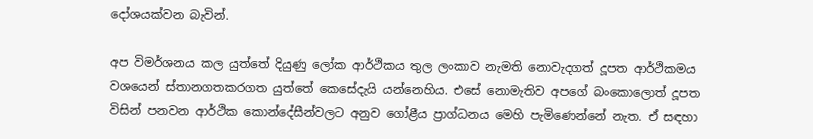දෝශයක්වන බැවින්.

අප විමර්ශනය කල යුත්තේ දියුණු ලෝක ආර්ථිකය තුල ලංකාව නැමති නොවැදගත් දූපත ආර්ථිකමය වශයෙන් ස්තානගතකරගත යුත්තේ කෙසේදැයි යන්නෙහිය. එසේ නොමැතිව අපගේ බංකොලොත් දූපත විසින් පනවන ආර්ථික කොන්දේසීන්වලට අනුව ගෝළීය ප්‍රාග්ධනය මෙහි පැමිණෙන්නේ නැත. ඒ සඳහා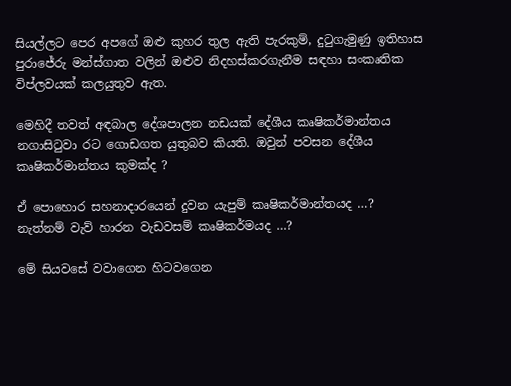සියල්ලට පෙර අපගේ ඔළු කුහර තුල ඇති පැරකුම්, දුටුගැමුණු ඉතිහාස පුරාජේරු මන්ස්ගාත වලින් ඔළුව නිදහස්කරගැනීම සඳහා සංකෘතික විප්ලවයක් කලයුතුව ඇත.

මෙහිදී තවත් අඳබාල දේශපාලන නඩයක් දේශීය කෘෂිකර්මාන්තය නගාසිටුවා රට ගොඩගත යුතුබව කියති. ඔවුන් පවසන දේශීය කෘෂිකර්මාන්තය කුමක්ද ?

ඒ පොහොර සහනාදාරයෙන් දුවන යැපුම් කෘෂිකර්මාන්තයද …?
නැත්නම් වැව් හාරන වැඩවසම් කෘෂිකර්මයද …?

මේ සියවසේ වවාගෙන හිටවගෙන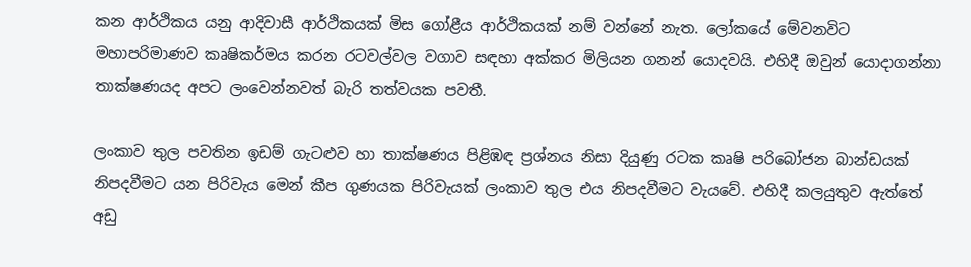කන ආර්ථිකය යනු ආදිවාසී ආර්ථිකයක් මිස ගෝළීය ආර්ථිකයක් නම් වන්නේ නැත. ලෝකයේ මේවනවිට මහාපරිමාණව කෘෂිකර්මය කරන රටවල්වල වගාව සඳහා අක්කර මිලියන ගනන් යොදවයි. එහිදී ඔවුන් යොදාගන්නා තාක්ෂණයද අපට ලංවෙන්නවත් බැරි තත්වයක පවතී.

ලංකාව තුල පවතින ඉඩම් ගැටළුව හා තාක්ෂණය පිළිඹඳ ප්‍රශ්නය නිසා දියුණු රටක කෘෂි පරිබෝජන බාන්ඩයක් නිපදවීමට යන පිරිවැය මෙන් කීප ගුණයක පිරිවැයක් ලංකාව තුල එය නිපදවීමට වැයවේ. එහිදී කලයුතුව ඇත්තේ අඩු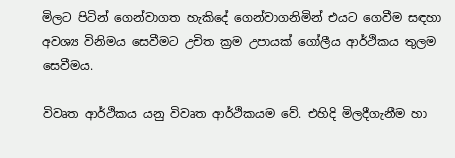මිලට පිටින් ගෙන්වාගත හැකිදේ ගෙන්වාගනිමින් එයට ගෙවීම සඳහා අවශ්‍ය විනිමය සෙවීමට උචිත ක්‍රම උපායක් ගෝලීය ආර්ථිකය තුලම සෙවීමය.

විවෘත ආර්ථිකය යනු විවෘත ආර්ථිකයම වේ. එහිදි මිලදීගැනීම හා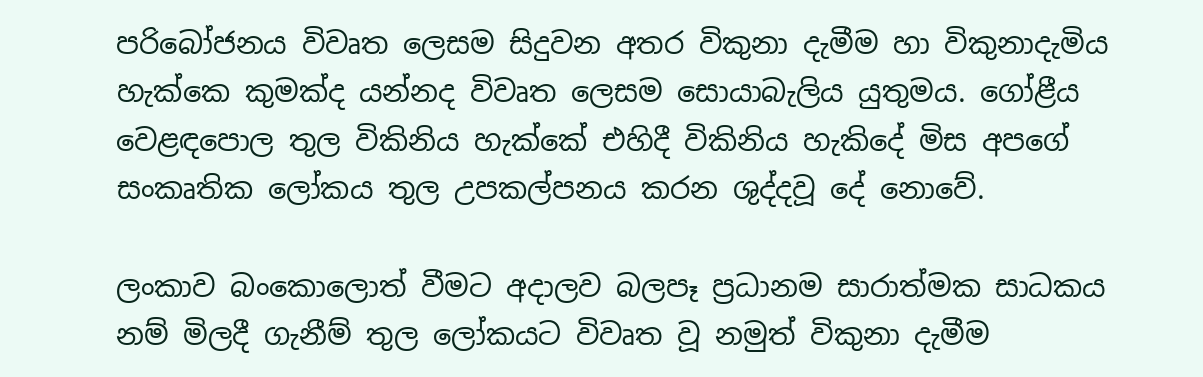පරිබෝජනය විවෘත ලෙසම සිදුවන අතර විකුනා දැමීම හා විකුනාදැමිය හැක්කෙ කුමක්ද යන්නද විවෘත ලෙසම සොයාබැලිය යුතුමය. ගෝළීය වෙළඳපොල තුල විකිනිය හැක්කේ එහිදී විකිනිය හැකිදේ මිස අපගේ සංකෘතික ලෝකය තුල උපකල්පනය කරන ශුද්දවූ දේ නොවේ.

ලංකාව බංකොලොත් වීමට අදාලව බලපෑ ප්‍රධානම සාරාත්මක සාධකය නම් මිලදී ගැනීම් තුල ලෝකයට විවෘත වූ නමුත් විකුනා දැමීම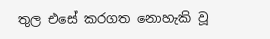තුල එසේ කරගත නොහැකි වූ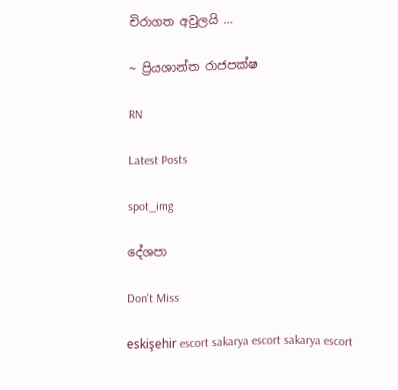චිරාගත අවුලයි …

~ ප්‍රියශාන්ත රාජපක්ෂ

RN

Latest Posts

spot_img

දේශපා

Don't Miss

eskişehir escort sakarya escort sakarya escort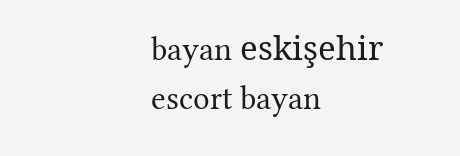bayan eskişehir escort bayan